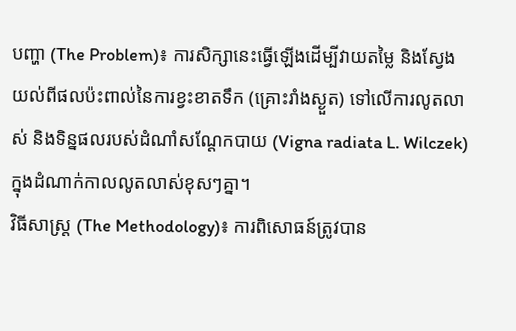បញ្ហា (The Problem)៖ ការសិក្សានេះធ្វើឡើងដើម្បីវាយតម្លៃ និងស្វែងយល់ពីផលប៉ះពាល់នៃការខ្វះខាតទឹក (គ្រោះរាំងស្ងួត) ទៅលើការលូតលាស់ និងទិន្នផលរបស់ដំណាំសណ្តែកបាយ (Vigna radiata L. Wilczek) ក្នុងដំណាក់កាលលូតលាស់ខុសៗគ្នា។
វិធីសាស្ត្រ (The Methodology)៖ ការពិសោធន៍ត្រូវបាន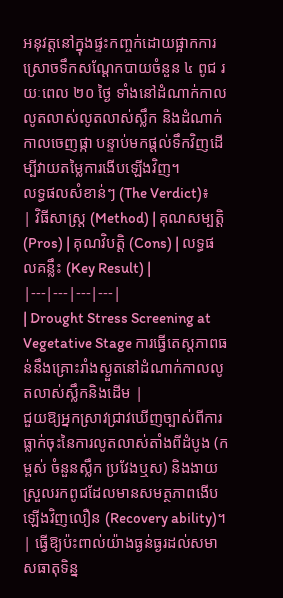អនុវត្តនៅក្នុងផ្ទះកញ្ចក់ដោយផ្អាកការស្រោចទឹកសណ្តែកបាយចំនួន ៤ ពូជ រយៈពេល ២០ ថ្ងៃ ទាំងនៅដំណាក់កាលលូតលាស់លូតលាស់ស្លឹក និងដំណាក់កាលចេញផ្កា បន្ទាប់មកផ្តល់ទឹកវិញដើម្បីវាយតម្លៃការងើបឡើងវិញ។
លទ្ធផលសំខាន់ៗ (The Verdict)៖
| វិធីសាស្ត្រ (Method) | គុណសម្បត្តិ (Pros) | គុណវិបត្តិ (Cons) | លទ្ធផលគន្លឹះ (Key Result) |
|---|---|---|---|
| Drought Stress Screening at Vegetative Stage ការធ្វើតេស្តភាពធន់នឹងគ្រោះរាំងស្ងួតនៅដំណាក់កាលលូតលាស់ស្លឹកនិងដើម |
ជួយឱ្យអ្នកស្រាវជ្រាវឃើញច្បាស់ពីការធ្លាក់ចុះនៃការលូតលាស់តាំងពីដំបូង (កម្ពស់ ចំនួនស្លឹក ប្រវែងឬស) និងងាយស្រួលរកពូជដែលមានសមត្ថភាពងើបឡើងវិញលឿន (Recovery ability)។ | ធ្វើឱ្យប៉ះពាល់យ៉ាងធ្ងន់ធ្ងរដល់សមាសធាតុទិន្ន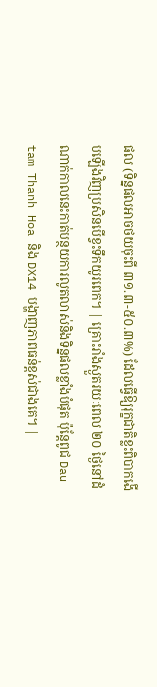ផល (ទិន្នផលអាចថយចុះពី ៣១.៣-៥០.៣%) ដែលធ្វើឱ្យរុក្ខជាតិខ្លះពិបាកងើបឡើងវិញប្រសិនបើខ្វះទឹកយូរពេក។ | គ្រោះរាំងស្ងួតរយៈពេល ២០ ថ្ងៃនៅដំណាក់កាលនេះកាត់បន្ថយការលូតលាស់និងទិន្នផលខ្លាំងបំផុត ប៉ុន្តែពូជ Dau tam Thanh Hoa និង DX14 បង្ហាញភាពធន់ខ្ពស់ជាងគេ។ |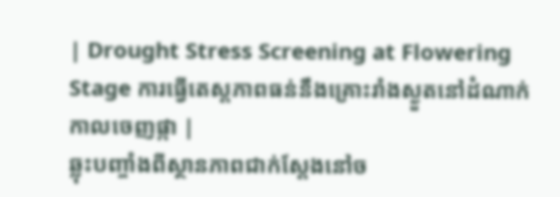| Drought Stress Screening at Flowering Stage ការធ្វើតេស្តភាពធន់នឹងគ្រោះរាំងស្ងួតនៅដំណាក់កាលចេញផ្កា |
ឆ្លុះបញ្ចាំងពីស្ថានភាពជាក់ស្តែងនៅច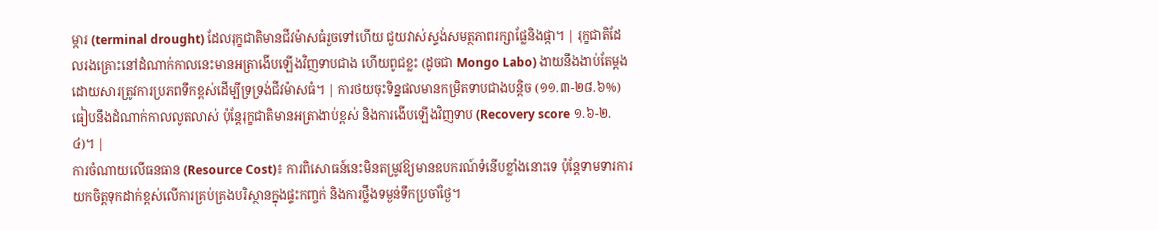ម្ការ (terminal drought) ដែលរុក្ខជាតិមានជីវម៉ាសធំរួចទៅហើយ ជួយវាស់ស្ទង់សមត្ថភាពរក្សាផ្លែនិងផ្កា។ | រុក្ខជាតិដែលរងគ្រោះនៅដំណាក់កាលនេះមានអត្រាងើបឡើងវិញទាបជាង ហើយពូជខ្លះ (ដូចជា Mongo Labo) ងាយនឹងងាប់តែម្តងដោយសារត្រូវការប្រភពទឹកខ្ពស់ដើម្បីទ្រទ្រង់ជីវម៉ាសធំ។ | ការថយចុះទិន្នផលមានកម្រិតទាបជាងបន្តិច (១១.៣-២៨.៦%) ធៀបនឹងដំណាក់កាលលូតលាស់ ប៉ុន្តែរុក្ខជាតិមានអត្រាងាប់ខ្ពស់ និងការងើបឡើងវិញទាប (Recovery score ១.៦-២.៤)។ |
ការចំណាយលើធនធាន (Resource Cost)៖ ការពិសោធន៍នេះមិនតម្រូវឱ្យមានឧបករណ៍ទំនើបខ្លាំងនោះទេ ប៉ុន្តែទាមទារការយកចិត្តទុកដាក់ខ្ពស់លើការគ្រប់គ្រងបរិស្ថានក្នុងផ្ទះកញ្ចក់ និងការថ្លឹងទម្ងន់ទឹកប្រចាំថ្ងៃ។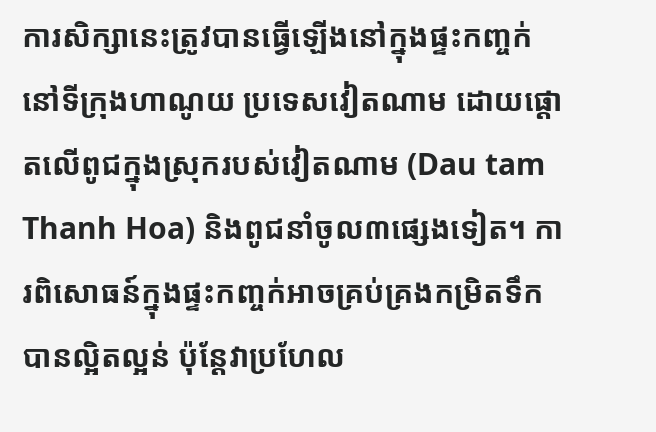ការសិក្សានេះត្រូវបានធ្វើឡើងនៅក្នុងផ្ទះកញ្ចក់នៅទីក្រុងហាណូយ ប្រទេសវៀតណាម ដោយផ្តោតលើពូជក្នុងស្រុករបស់វៀតណាម (Dau tam Thanh Hoa) និងពូជនាំចូល៣ផ្សេងទៀត។ ការពិសោធន៍ក្នុងផ្ទះកញ្ចក់អាចគ្រប់គ្រងកម្រិតទឹកបានល្អិតល្អន់ ប៉ុន្តែវាប្រហែល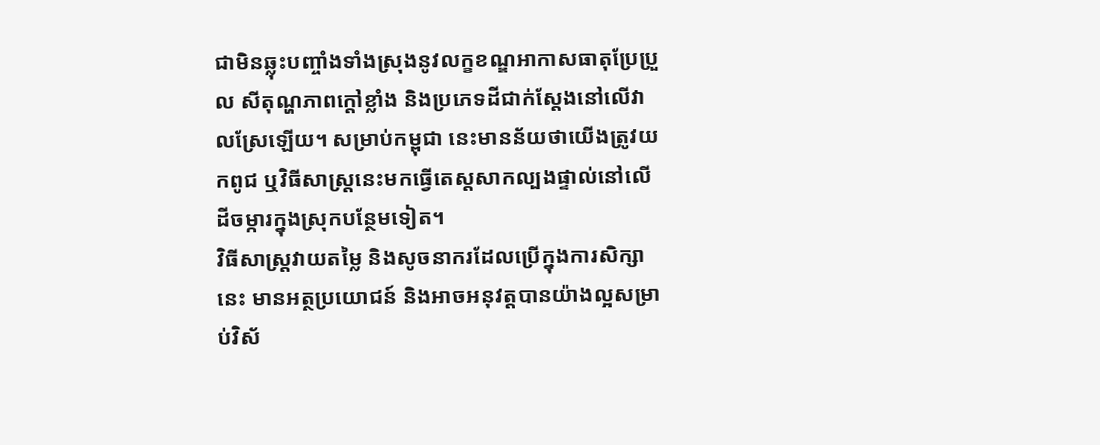ជាមិនឆ្លុះបញ្ចាំងទាំងស្រុងនូវលក្ខខណ្ឌអាកាសធាតុប្រែប្រួល សីតុណ្ហភាពក្តៅខ្លាំង និងប្រភេទដីជាក់ស្តែងនៅលើវាលស្រែឡើយ។ សម្រាប់កម្ពុជា នេះមានន័យថាយើងត្រូវយកពូជ ឬវិធីសាស្ត្រនេះមកធ្វើតេស្តសាកល្បងផ្ទាល់នៅលើដីចម្ការក្នុងស្រុកបន្ថែមទៀត។
វិធីសាស្ត្រវាយតម្លៃ និងសូចនាករដែលប្រើក្នុងការសិក្សានេះ មានអត្ថប្រយោជន៍ និងអាចអនុវត្តបានយ៉ាងល្អសម្រាប់វិស័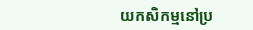យកសិកម្មនៅប្រ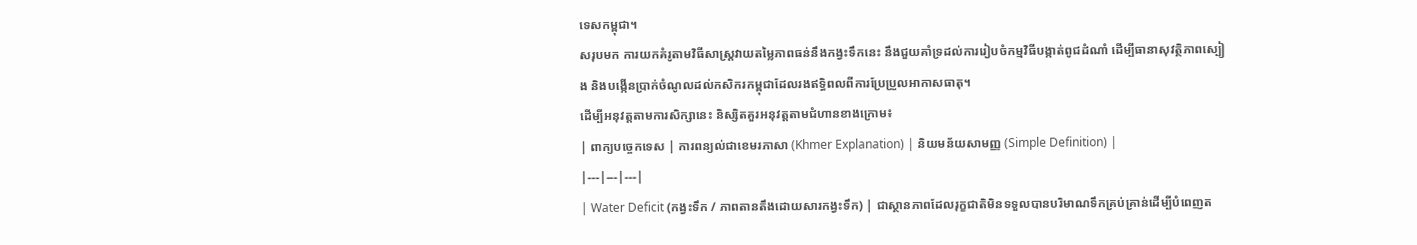ទេសកម្ពុជា។
សរុបមក ការយកគំរូតាមវិធីសាស្ត្រវាយតម្លៃភាពធន់នឹងកង្វះទឹកនេះ នឹងជួយគាំទ្រដល់ការរៀបចំកម្មវិធីបង្កាត់ពូជដំណាំ ដើម្បីធានាសុវត្ថិភាពស្បៀង និងបង្កើនប្រាក់ចំណូលដល់កសិករកម្ពុជាដែលរងឥទ្ធិពលពីការប្រែប្រួលអាកាសធាតុ។
ដើម្បីអនុវត្តតាមការសិក្សានេះ និស្សិតគួរអនុវត្តតាមជំហានខាងក្រោម៖
| ពាក្យបច្ចេកទេស | ការពន្យល់ជាខេមរភាសា (Khmer Explanation) | និយមន័យសាមញ្ញ (Simple Definition) |
|---|---|---|
| Water Deficit (កង្វះទឹក / ភាពតានតឹងដោយសារកង្វះទឹក) | ជាស្ថានភាពដែលរុក្ខជាតិមិនទទួលបានបរិមាណទឹកគ្រប់គ្រាន់ដើម្បីបំពេញត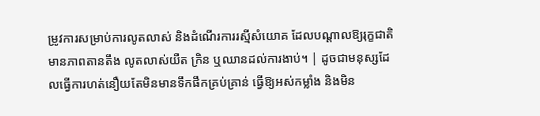ម្រូវការសម្រាប់ការលូតលាស់ និងដំណើរការរស្មីសំយោគ ដែលបណ្តាលឱ្យរុក្ខជាតិមានភាពតានតឹង លូតលាស់យឺត ក្រិន ឬឈានដល់ការងាប់។ | ដូចជាមនុស្សដែលធ្វើការហត់នឿយតែមិនមានទឹកផឹកគ្រប់គ្រាន់ ធ្វើឱ្យអស់កម្លាំង និងមិន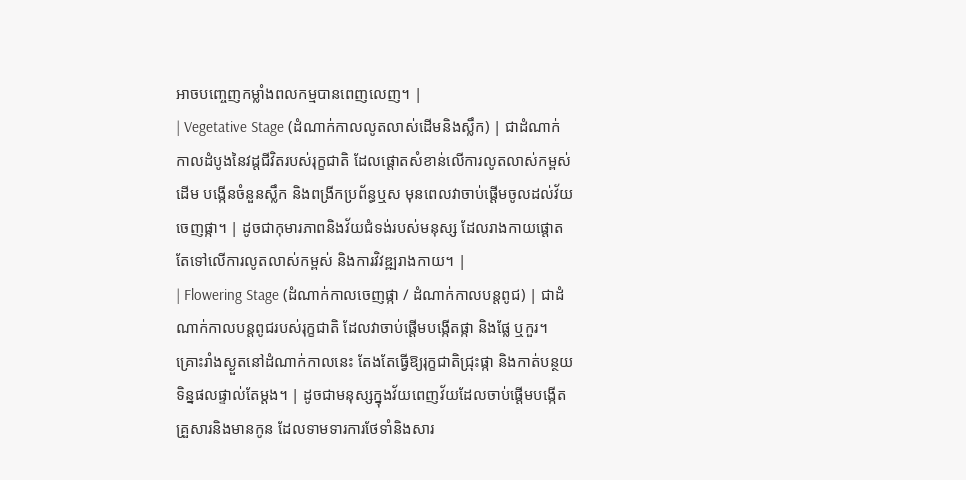អាចបញ្ចេញកម្លាំងពលកម្មបានពេញលេញ។ |
| Vegetative Stage (ដំណាក់កាលលូតលាស់ដើមនិងស្លឹក) | ជាដំណាក់កាលដំបូងនៃវដ្តជីវិតរបស់រុក្ខជាតិ ដែលផ្តោតសំខាន់លើការលូតលាស់កម្ពស់ដើម បង្កើនចំនួនស្លឹក និងពង្រីកប្រព័ន្ធឬស មុនពេលវាចាប់ផ្តើមចូលដល់វ័យចេញផ្កា។ | ដូចជាកុមារភាពនិងវ័យជំទង់របស់មនុស្ស ដែលរាងកាយផ្តោតតែទៅលើការលូតលាស់កម្ពស់ និងការវិវឌ្ឍរាងកាយ។ |
| Flowering Stage (ដំណាក់កាលចេញផ្កា / ដំណាក់កាលបន្តពូជ) | ជាដំណាក់កាលបន្តពូជរបស់រុក្ខជាតិ ដែលវាចាប់ផ្តើមបង្កើតផ្កា និងផ្លែ ឬកួរ។ គ្រោះរាំងស្ងួតនៅដំណាក់កាលនេះ តែងតែធ្វើឱ្យរុក្ខជាតិជ្រុះផ្កា និងកាត់បន្ថយទិន្នផលផ្ទាល់តែម្តង។ | ដូចជាមនុស្សក្នុងវ័យពេញវ័យដែលចាប់ផ្តើមបង្កើតគ្រួសារនិងមានកូន ដែលទាមទារការថែទាំនិងសារ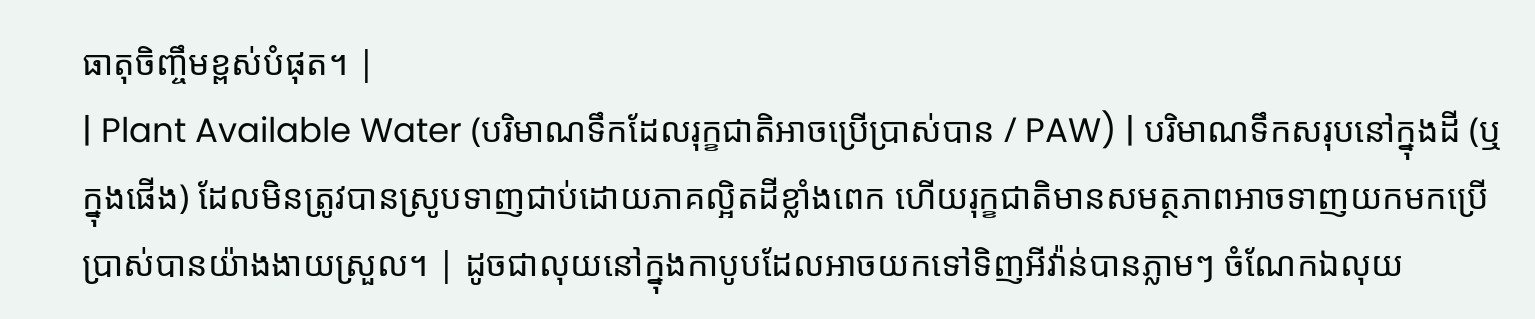ធាតុចិញ្ចឹមខ្ពស់បំផុត។ |
| Plant Available Water (បរិមាណទឹកដែលរុក្ខជាតិអាចប្រើប្រាស់បាន / PAW) | បរិមាណទឹកសរុបនៅក្នុងដី (ឬក្នុងផើង) ដែលមិនត្រូវបានស្រូបទាញជាប់ដោយភាគល្អិតដីខ្លាំងពេក ហើយរុក្ខជាតិមានសមត្ថភាពអាចទាញយកមកប្រើប្រាស់បានយ៉ាងងាយស្រួល។ | ដូចជាលុយនៅក្នុងកាបូបដែលអាចយកទៅទិញអីវ៉ាន់បានភ្លាមៗ ចំណែកឯលុយ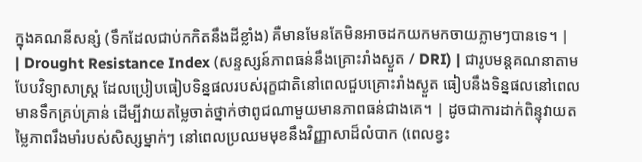ក្នុងគណនីសន្សំ (ទឹកដែលជាប់កកិតនឹងដីខ្លាំង) គឺមានមែនតែមិនអាចដកយកមកចាយភ្លាមៗបានទេ។ |
| Drought Resistance Index (សន្ទស្សន៍ភាពធន់នឹងគ្រោះរាំងស្ងួត / DRI) | ជារូបមន្តគណនាតាមបែបវិទ្យាសាស្ត្រ ដែលប្រៀបធៀបទិន្នផលរបស់រុក្ខជាតិនៅពេលជួបគ្រោះរាំងស្ងួត ធៀបនឹងទិន្នផលនៅពេលមានទឹកគ្រប់គ្រាន់ ដើម្បីវាយតម្លៃចាត់ថ្នាក់ថាពូជណាមួយមានភាពធន់ជាងគេ។ | ដូចជាការដាក់ពិន្ទុវាយតម្លៃភាពរឹងមាំរបស់សិស្សម្នាក់ៗ នៅពេលប្រឈមមុខនឹងវិញ្ញាសាដ៏លំបាក (ពេលខ្វះ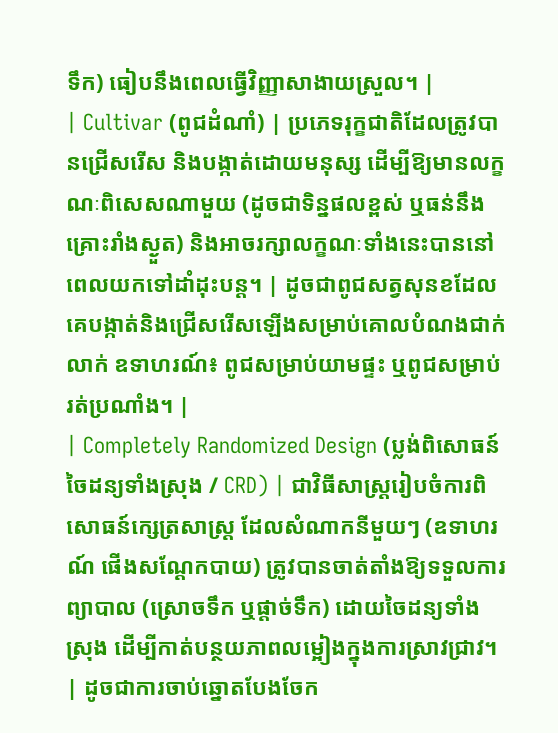ទឹក) ធៀបនឹងពេលធ្វើវិញ្ញាសាងាយស្រួល។ |
| Cultivar (ពូជដំណាំ) | ប្រភេទរុក្ខជាតិដែលត្រូវបានជ្រើសរើស និងបង្កាត់ដោយមនុស្ស ដើម្បីឱ្យមានលក្ខណៈពិសេសណាមួយ (ដូចជាទិន្នផលខ្ពស់ ឬធន់នឹងគ្រោះរាំងស្ងួត) និងអាចរក្សាលក្ខណៈទាំងនេះបាននៅពេលយកទៅដាំដុះបន្ត។ | ដូចជាពូជសត្វសុនខដែលគេបង្កាត់និងជ្រើសរើសឡើងសម្រាប់គោលបំណងជាក់លាក់ ឧទាហរណ៍៖ ពូជសម្រាប់យាមផ្ទះ ឬពូជសម្រាប់រត់ប្រណាំង។ |
| Completely Randomized Design (ប្លង់ពិសោធន៍ចៃដន្យទាំងស្រុង / CRD) | ជាវិធីសាស្ត្ររៀបចំការពិសោធន៍ក្សេត្រសាស្ត្រ ដែលសំណាកនីមួយៗ (ឧទាហរណ៍ ផើងសណ្តែកបាយ) ត្រូវបានចាត់តាំងឱ្យទទួលការព្យាបាល (ស្រោចទឹក ឬផ្តាច់ទឹក) ដោយចៃដន្យទាំងស្រុង ដើម្បីកាត់បន្ថយភាពលម្អៀងក្នុងការស្រាវជ្រាវ។ | ដូចជាការចាប់ឆ្នោតបែងចែក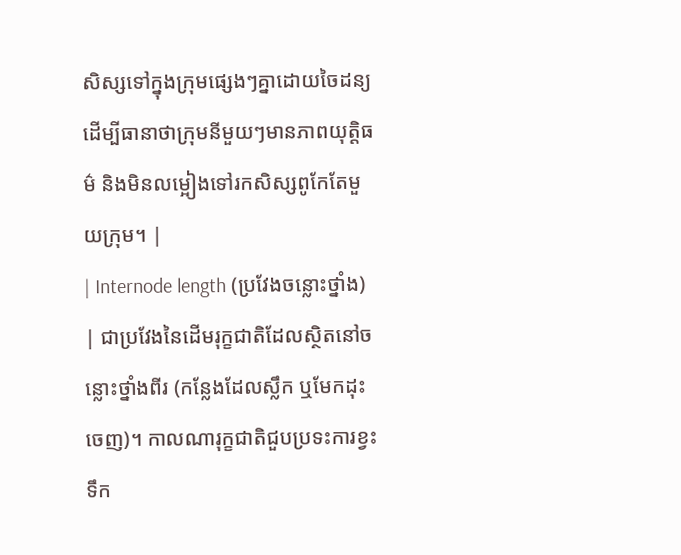សិស្សទៅក្នុងក្រុមផ្សេងៗគ្នាដោយចៃដន្យ ដើម្បីធានាថាក្រុមនីមួយៗមានភាពយុត្តិធម៌ និងមិនលម្អៀងទៅរកសិស្សពូកែតែមួយក្រុម។ |
| Internode length (ប្រវែងចន្លោះថ្នាំង) | ជាប្រវែងនៃដើមរុក្ខជាតិដែលស្ថិតនៅចន្លោះថ្នាំងពីរ (កន្លែងដែលស្លឹក ឬមែកដុះចេញ)។ កាលណារុក្ខជាតិជួបប្រទះការខ្វះទឹក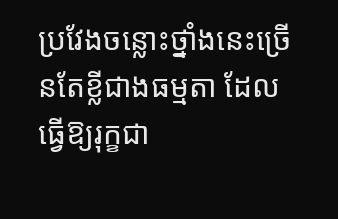ប្រវែងចន្លោះថ្នាំងនេះច្រើនតែខ្លីជាងធម្មតា ដែលធ្វើឱ្យរុក្ខជា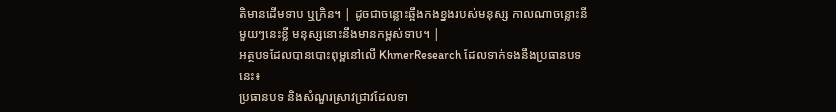តិមានដើមទាប ឬក្រិន។ | ដូចជាចន្លោះឆ្អឹងកងខ្នងរបស់មនុស្ស កាលណាចន្លោះនីមួយៗនេះខ្លី មនុស្សនោះនឹងមានកម្ពស់ទាប។ |
អត្ថបទដែលបានបោះពុម្ពនៅលើ KhmerResearch ដែលទាក់ទងនឹងប្រធានបទនេះ៖
ប្រធានបទ និងសំណួរស្រាវជ្រាវដែលទា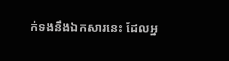ក់ទងនឹងឯកសារនេះ ដែលអ្ន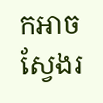កអាចស្វែងរ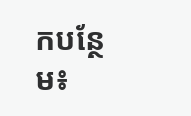កបន្ថែម៖